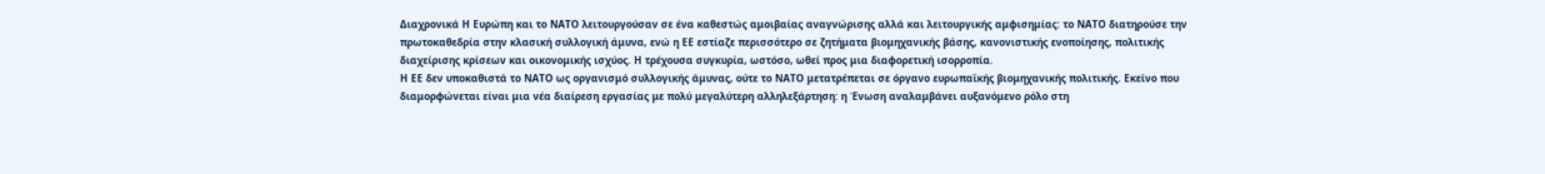Διαχρονικά Η Ευρώπη και το ΝΑΤΟ λειτουργούσαν σε ένα καθεστώς αμοιβαίας αναγνώρισης αλλά και λειτουργικής αμφισημίας: το ΝΑΤΟ διατηρούσε την πρωτοκαθεδρία στην κλασική συλλογική άμυνα, ενώ η ΕΕ εστίαζε περισσότερο σε ζητήματα βιομηχανικής βάσης, κανονιστικής ενοποίησης, πολιτικής διαχείρισης κρίσεων και οικονομικής ισχύος. Η τρέχουσα συγκυρία, ωστόσο, ωθεί προς μια διαφορετική ισορροπία.
Η ΕΕ δεν υποκαθιστά το ΝΑΤΟ ως οργανισμό συλλογικής άμυνας, ούτε το ΝΑΤΟ μετατρέπεται σε όργανο ευρωπαϊκής βιομηχανικής πολιτικής. Εκείνο που διαμορφώνεται είναι μια νέα διαίρεση εργασίας με πολύ μεγαλύτερη αλληλεξάρτηση: η Ένωση αναλαμβάνει αυξανόμενο ρόλο στη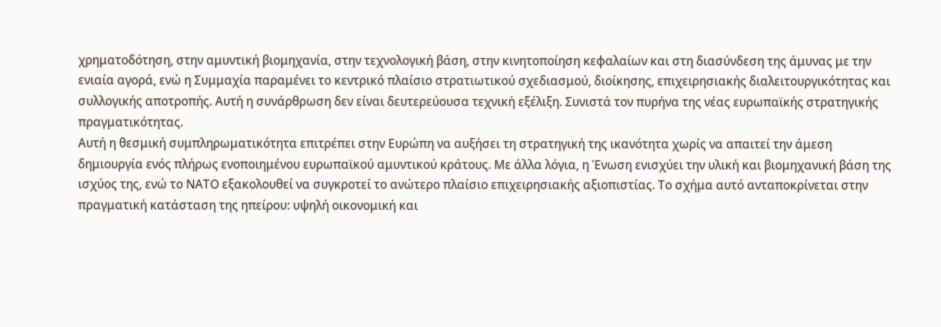χρηματοδότηση, στην αμυντική βιομηχανία, στην τεχνολογική βάση, στην κινητοποίηση κεφαλαίων και στη διασύνδεση της άμυνας με την ενιαία αγορά, ενώ η Συμμαχία παραμένει το κεντρικό πλαίσιο στρατιωτικού σχεδιασμού, διοίκησης, επιχειρησιακής διαλειτουργικότητας και συλλογικής αποτροπής. Αυτή η συνάρθρωση δεν είναι δευτερεύουσα τεχνική εξέλιξη. Συνιστά τον πυρήνα της νέας ευρωπαϊκής στρατηγικής πραγματικότητας.
Αυτή η θεσμική συμπληρωματικότητα επιτρέπει στην Ευρώπη να αυξήσει τη στρατηγική της ικανότητα χωρίς να απαιτεί την άμεση δημιουργία ενός πλήρως ενοποιημένου ευρωπαϊκού αμυντικού κράτους. Με άλλα λόγια, η Ένωση ενισχύει την υλική και βιομηχανική βάση της ισχύος της, ενώ το ΝΑΤΟ εξακολουθεί να συγκροτεί το ανώτερο πλαίσιο επιχειρησιακής αξιοπιστίας. Το σχήμα αυτό ανταποκρίνεται στην πραγματική κατάσταση της ηπείρου: υψηλή οικονομική και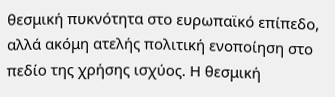θεσμική πυκνότητα στο ευρωπαϊκό επίπεδο, αλλά ακόμη ατελής πολιτική ενοποίηση στο πεδίο της χρήσης ισχύος. Η θεσμική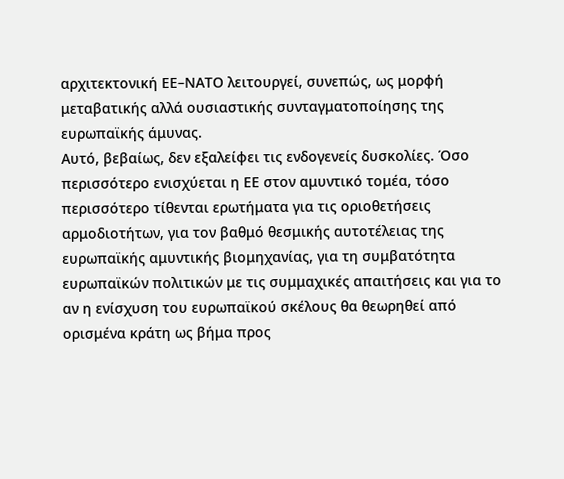αρχιτεκτονική ΕΕ–ΝΑΤΟ λειτουργεί, συνεπώς, ως μορφή μεταβατικής αλλά ουσιαστικής συνταγματοποίησης της ευρωπαϊκής άμυνας.
Αυτό, βεβαίως, δεν εξαλείφει τις ενδογενείς δυσκολίες. Όσο περισσότερο ενισχύεται η ΕΕ στον αμυντικό τομέα, τόσο περισσότερο τίθενται ερωτήματα για τις οριοθετήσεις αρμοδιοτήτων, για τον βαθμό θεσμικής αυτοτέλειας της ευρωπαϊκής αμυντικής βιομηχανίας, για τη συμβατότητα ευρωπαϊκών πολιτικών με τις συμμαχικές απαιτήσεις και για το αν η ενίσχυση του ευρωπαϊκού σκέλους θα θεωρηθεί από ορισμένα κράτη ως βήμα προς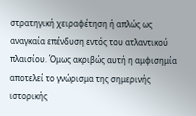στρατηγική χειραφέτηση ή απλώς ως αναγκαία επένδυση εντός του ατλαντικού πλαισίου. Όμως ακριβώς αυτή η αμφισημία αποτελεί το γνώρισμα της σημερινής ιστορικής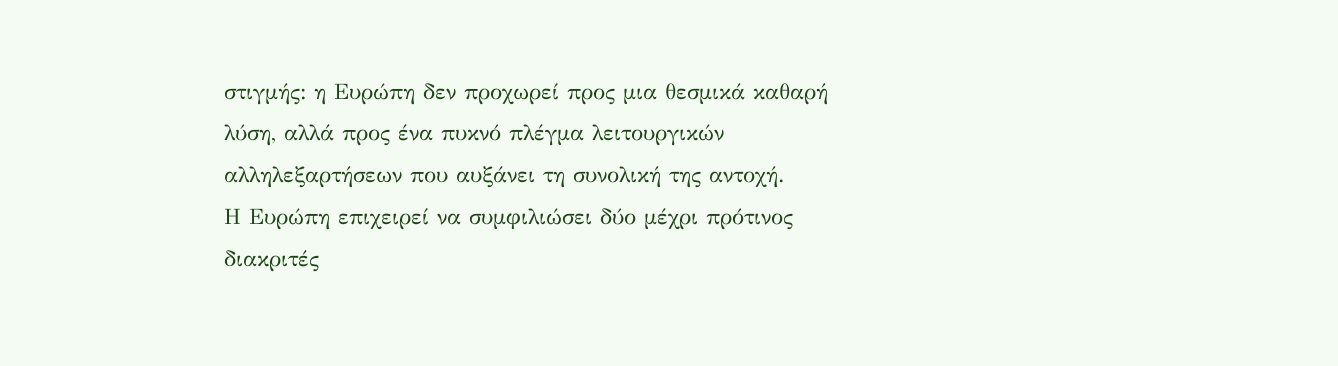στιγμής: η Ευρώπη δεν προχωρεί προς μια θεσμικά καθαρή λύση, αλλά προς ένα πυκνό πλέγμα λειτουργικών αλληλεξαρτήσεων που αυξάνει τη συνολική της αντοχή.
Η Ευρώπη επιχειρεί να συμφιλιώσει δύο μέχρι πρότινος διακριτές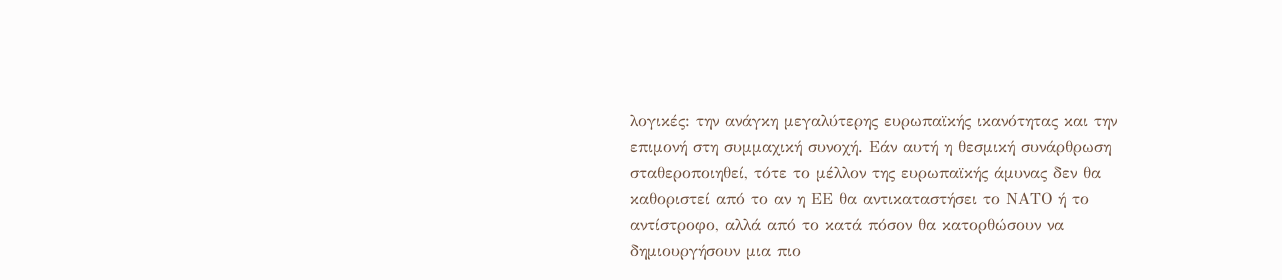λογικές: την ανάγκη μεγαλύτερης ευρωπαϊκής ικανότητας και την επιμονή στη συμμαχική συνοχή. Εάν αυτή η θεσμική συνάρθρωση σταθεροποιηθεί, τότε το μέλλον της ευρωπαϊκής άμυνας δεν θα καθοριστεί από το αν η ΕΕ θα αντικαταστήσει το ΝΑΤΟ ή το αντίστροφο, αλλά από το κατά πόσον θα κατορθώσουν να δημιουργήσουν μια πιο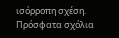ισόρροπη σχέση.
Πρόσφατα σχόλια